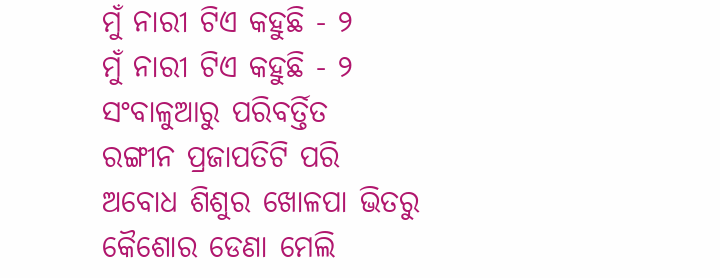ମୁଁ ନାରୀ ଟିଏ କହୁଛି - ୨
ମୁଁ ନାରୀ ଟିଏ କହୁଛି - ୨
ସଂବାଳୁଆରୁ ପରିବର୍ତ୍ତିତ
ରଙ୍ଗୀନ ପ୍ରଜାପତିଟି ପରି
ଅବୋଧ ଶିଶୁର ଖୋଳପା ଭିତରୁ
କୈଶୋର ଡେଣା ମେଲି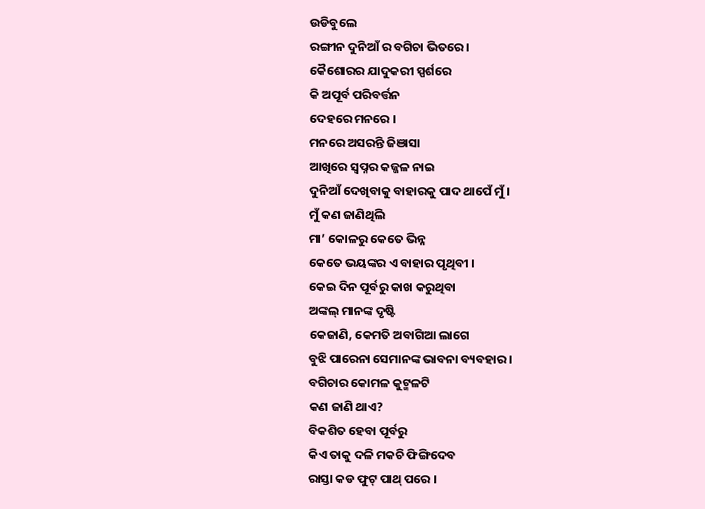ଉଡିବୁଲେ
ରଙ୍ଗୀନ ଦୁନିଆଁ ର ବଗିଚା ଭିତରେ ।
କୈଶୋରର ଯାଦୁକରୀ ସ୍ପର୍ଶରେ
କି ଅପୂର୍ବ ପରିବର୍ତ୍ତନ
ଦେହରେ ମନରେ ।
ମନରେ ଅସରନ୍ତି ଜିଞାସା
ଆଖିରେ ସ୍ଵପ୍ନର କଜ୍ଜଳ ନାଇ
ଦୁନିଆଁ ଦେଖିବାକୁ ବାହାରକୁ ପାଦ ଥାପେଁ ମୁଁ ।
ମୁଁ କଣ ଜାଣିଥିଲି
ମା’ କୋଳରୁ କେତେ ଭିନ୍ନ
କେତେ ଭୟଙ୍କର ଏ ବାହାର ପୃଥିବୀ ।
କେଇ ଦିନ ପୂର୍ବରୁ କାଖ କରୁଥିବା
ଅଙ୍କଲ୍ ମାନଙ୍କ ଦୃଷ୍ଟି
କେଜାଣି, କେମତି ଅବାଗିଆ ଲାଗେ
ବୁଝି ପାରେନା ସେମାନଙ୍କ ଭାବନା ବ୍ୟବହାର ।
ବଗିଚାର କୋମଳ କୁଟ୍ମଳଟି
କଣ ଜାଣି ଥାଏ?
ବିକଶିତ ହେବା ପୂର୍ବରୁ
କିଏ ତାକୁ ଦଳି ମକଚି ଫିଙ୍ଗିଦେବ
ରାସ୍ତା କଡ ଫୁଟ୍ ପାଥ୍ ପରେ ।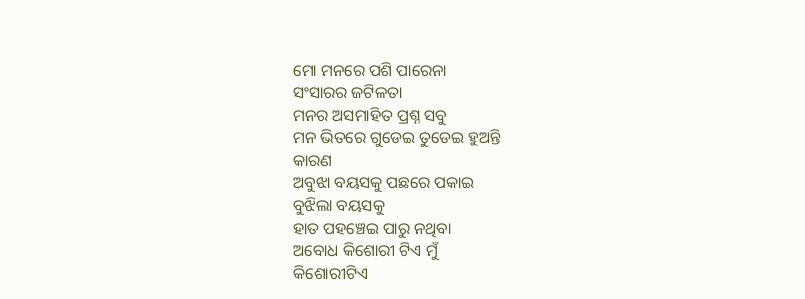ମୋ ମନରେ ପଶି ପାରେନା
ସଂସାରର ଜଟିଳତା
ମନର ଅସମାହିତ ପ୍ରଶ୍ନ ସବୁ
ମନ ଭିତରେ ଗୁଡେଇ ତୁଡେଇ ହୁଅନ୍ତି
କାରଣ
ଅବୁଝା ବୟସକୁ ପଛରେ ପକାଇ
ବୁଝିଲା ବୟସକୁ
ହାତ ପହଞ୍ଚେଇ ପାରୁ ନଥିବା
ଅବୋଧ କିଶୋରୀ ଟିଏ ମୁଁ
କିଶୋରୀଟିଏ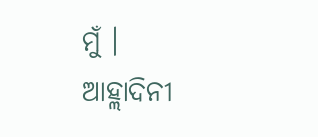ମୁଁ ।
ଆହ୍ଲାଦିନୀ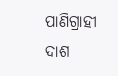ପାଣିଗ୍ରାହୀ ଦାଶ